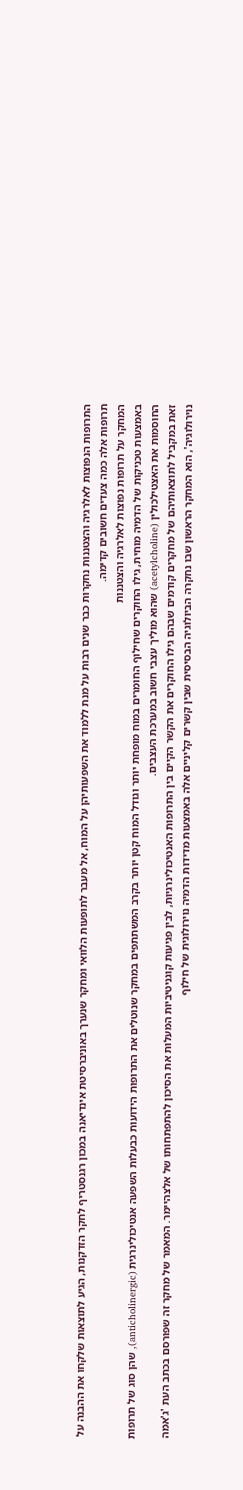התרופות הנפוצות לאלרגיה והצטננות נחקרות כבר שנים רבות על מנת ללמוד את השפעותיהן על המוח, אל מעבר לתופעות הלוואי ומחקר שנערך באוניברסיטת אינדיאנה במכון רגנסטריף לחקר הזדקנות, הגיע לתוצאות שלקחו את ההבנה על תרופות אלה כמה צעדים חשובים קדימה.
המחקר על תרופות נפוצות לאלרגיה והצטננות
באמצעות טכניקות של הדמיה מוחית, גילו החוקרים שחילוף החומרים במוח מופחת יותר וגודל המוח קטן יותר בקרב המשתתפים במחקר שנוטלים את התרופות הידועות כבעלות השפעה אנטיכולינרגית (anticholinergic), שהן סוג של תרופות החוסמות את האצטילכולין (acetylcholine) שהוא מוליך עצבי חשוב במערכת העצבים.
זאת במקביל לתוצאותיהם של מחקרים קודמים שבהם גילו החוקרים את הקשר הקיים בין התרופות האנטיכולינרגיות, לבין פגיעות קוגניטיביות המעלות את הסיכון להתפתחותו של אלצהיימר. המאמר של מחקר זה שפורסם בכתב העת 'ג'אמה נוירולוגיה', הוא המחקר הראשון שבו נחקרה הביולוגיה הבסיסית שבין קשרים קליניים אלה באמצעות מדידות הדמיה נוירולוגית של חילוף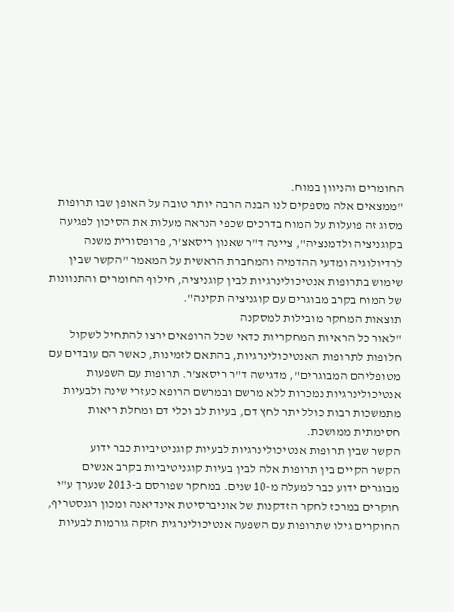החומרים והניוון במוח.
"ממצאים אלה מספקים לנו הבנה הרבה יותר טובה על האופן שבו תרופות מסוג זה פועלות על המוח בדרכים שכפי הנראה מעלות את הסיכון לפגיעה בקוגניציה ולדמנציה", ציינה ד"ר שאנון ריסאצ'ר, פרופסורית משנה לרדיולוגיה ומדעי ההדמיה והמחברת הראשית על המאמר "הקשר שבין שימוש בתרופות אנטיכולינרגיות לבין קוגניציה, חילוף החומרים והתנוונות של המוח בקרב מבוגרים עם קוגניציה תקינה".
תוצאות המחקר מובילות למסקנה
"לאור כל הראיות המחקריות כדאי שכל הרופאים ירצו להתחיל לשקול חלופות לתרופות האנטיכולינרגיות, בהתאם לזמינות, כאשר הם עובדים עם מטופליהם המבוגרים", מדגישה ד"ר ריסאצ'ר. תרופות עם השפעות אנטיכולינרגיות נמכרות ללא מרשם ובמרשם הרופא כעזרי שינה ולבעיות מתמשכות רבות כולל יתר לחץ דם, בעיות לב וכלי דם ומחלת ריאות חסימתית ממושכת.
הקשר שבין תרופות אנטיכולינרגיות לבעיות קוגניטיביות כבר ידוע
הקשר הקיים בין תרופות אלה לבין בעיות קוגניטיביות בקרב אנשים מבוגרים ידוע כבר למעלה מ-10 שנים. במחקר שפורסם ב-2013 שנערך ע"י חוקרים במרכז לחקר הזדקנות של אוניברסיטת אינדיאנה ומכון רגנסטריף, החוקרים גילו שתרופות עם השפעה אנטיכולינרגית חזקה גורמות לבעיות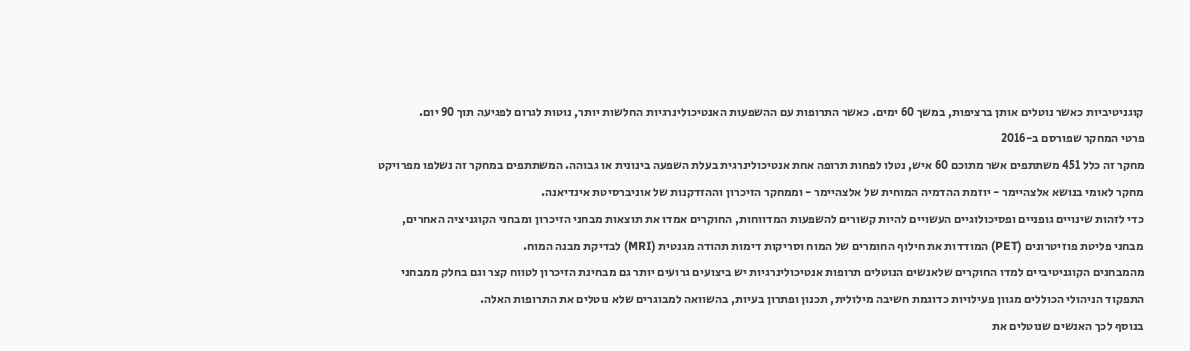קוגניטיביות כאשר נוטלים אותן ברציפות, במשך 60 ימים. כאשר התרופות עם ההשפעות האנטיכולינרגיות החלשות יותר, נוטות לגרום לפגיעה תוך 90 יום.
פרטי המחקר שפורסם ב-2016
מחקר זה כלל 451 משתתפים אשר מתוכם 60 איש, נטלו לפחות תרופה אחת אנטיכולינרגית בעלת השפעה בינונית או גבוהה. המשתתפים במחקר זה נשלפו מפרויקט מחקר לאומי בנושא אלצהיימר - יוזמת ההדמיה המוחית של אלצהיימר - וממחקר הזיכרון וההזדקנות של אוניברסיטת אינדיאנה.
כדי לזהות שינויים גופניים ופסיכולוגיים העשויים להיות קשורים להשפעות המדווחות, החוקרים אמדו את תוצאות מבחני הזיכרון ומבחני הקוגניציה האחרים, מבחני פליטת פוזיטרונים (PET) המודדות את חילוף החומרים של המוח וסריקות דימות תהודה מגנטית (MRI) לבדיקת מבנה המוח.
מהמבחנים הקוגניטיביים למדו החוקרים שלאנשים הנוטלים תרופות אנטיכולינרגיות יש ביצועים גרועים יותר גם מבחינת הזיכרון לטווח קצר וגם בחלק ממבחני התפקוד הניהולי הכוללים מגוון פעילויות כדוגמת חשיבה מילולית, תכנון ופתרון בעיות, בהשוואה למבוגרים שלא נוטלים את התרופות האלה.
בנוסף לכך האנשים שנוטלים את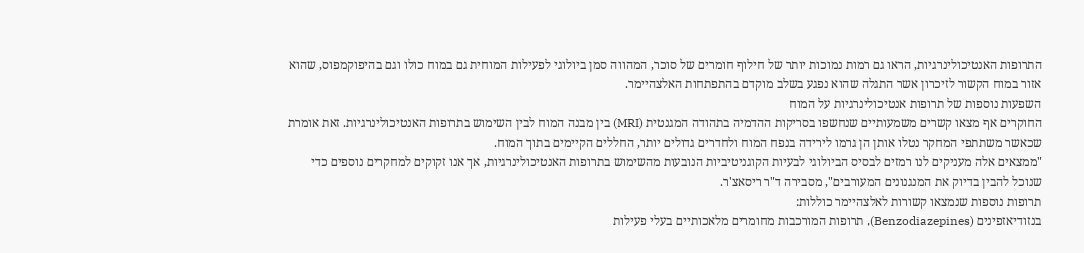התרופות האנטיכולינרגיות, הראו גם רמות נמוכות יותר של חילוף חומרים של סוכר, המהווה סמן ביולוגי לפעילות המוחית גם במוח כולו וגם בהיפוקמפוס, שהוא אזור במוח הקשור לזיכרון אשר התגלה שהוא נפגע בשלב מוקדם בהתפתחות האלצהיימר.
השפעות נוספות של תרופות אנטיכולינרגיות על המוח
החוקרים אף מצאו קשרים משמעותיים שנחשפו בסריקות ההדמיה בתהודה המגנטית (MRI) בין מבנה המוח לבין השימוש בתרופות האנטיכולינרגיות. זאת אומרת שכאשר משתתפי המחקר נטלו אותן הן גרמו לירידה בנפח המוח ולחדרים גדולים יותר, החללים הקיימים בתוך המוח.
"ממצאים אלה מעניקים לנו רמזים לבסיס הביולוגי לבעיות הקוגניטיביות הנובעות מהשימוש בתרופות האנטיכולינרגיות, אך אנו זקוקים למחקרים נוספים כדי שנוכל להבין בדיוק את המנגנונים המעורבים", מסבירה ד"ר ריסאצ'ר.
תרופות נוספות שנמצאו קשורות לאלצהיימר כוללות:
בנזודיאזפינים (Benzodiazepines), תרופות המורכבות מחומרים מלאכותיים בעלי פעילות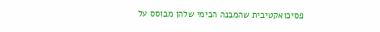פסיכואקטיבית שהמבנה הכימי שלהן מבוסס על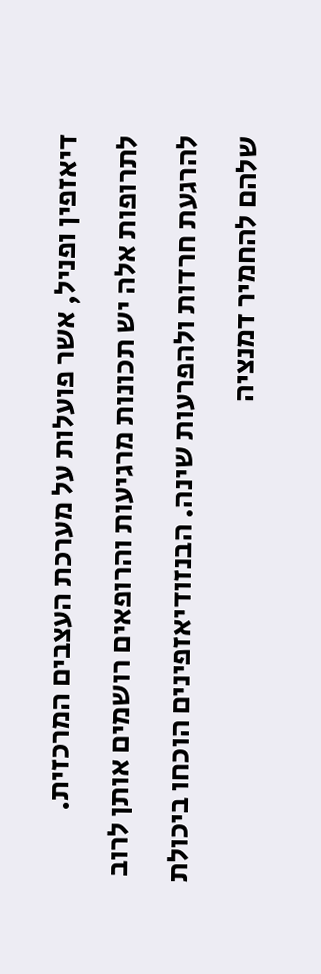דיאזפין ופניל, אשר פועלות על מערכת העצבים המרכזית. לתרופות אלה יש תכונות מרגיעות והרופאים רושמים אותן לרוב להרגעת חרדות ולהפרעות שינה. הבנזודיאזפינים הוכחו ביכולת שלהם להחמיר דמנציה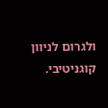ולגרום לניוון קוגניטיבי.